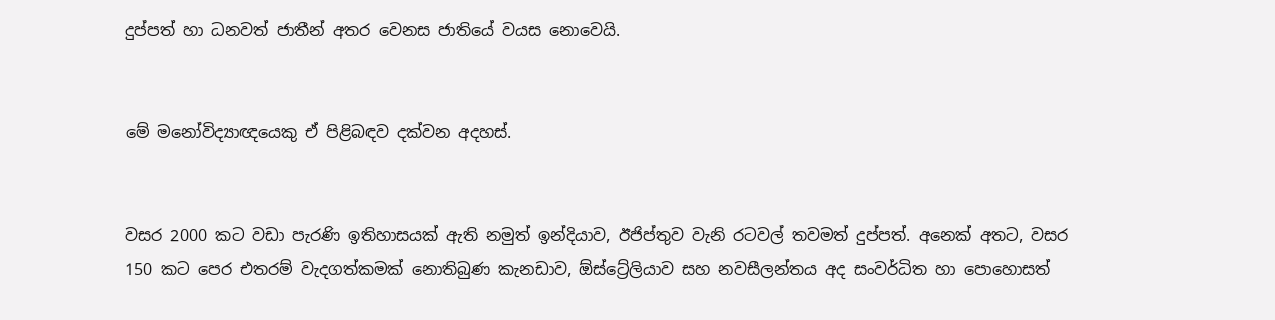දුප්පත් හා ධනවත් ජාතීන් අතර වෙනස ජාතියේ වයස නොවෙයි.


මේ මනෝවිද්‍යාඥයෙකු ඒ පිළිබඳව දක්වන අදහස්.


වසර 2000 කට වඩා පැරණි ඉතිහාසයක් ඇති නමුත් ඉන්දියාව, ඊජිප්තුව වැනි රටවල් තවමත් දුප්පත්. අනෙක් අතට, වසර 150 කට පෙර එතරම් වැදගත්කමක් නොතිබුණ කැනඩාව, ඕස්ට්‍රේලියාව සහ නවසීලන්තය අද සංවර්ධිත හා පොහොසත්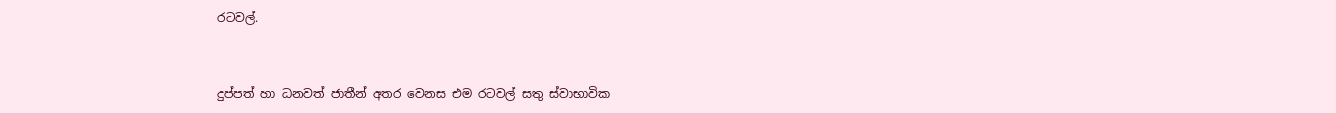රටවල්.


දුප්පත් හා ධනවත් ජාතීන් අතර වෙනස එම රටවල් සතු ස්වාභාවික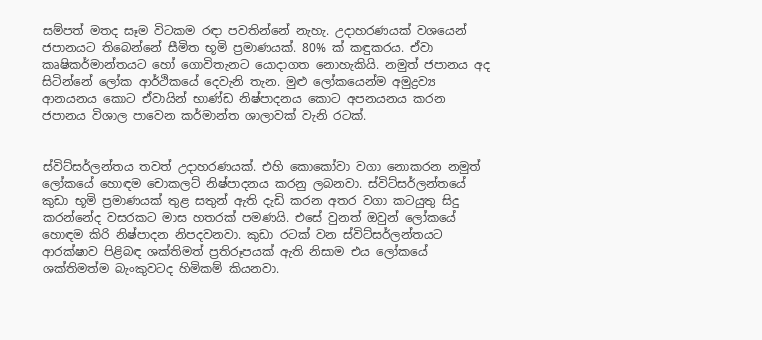සම්පත් මතද සෑම විටකම රඳා පවතින්නේ නැහැ. උදාහරණයක් වශයෙන් ජපානයට තිබෙන්නේ සීමිත භූමි ප්‍රමාණයක්. 80% ක් කඳුකරය. ඒවා කෘෂිකර්මාන්තයට හෝ ගොවිතැනට යොදාගත නොහැකියි. නමුත් ජපානය අද සිටින්නේ ලෝක ආර්ථිකයේ දෙවැනි තැන. මුළු ලෝකයෙන්ම අමුද්‍රව්‍ය ආනයනය කොට ඒවායින් භාණ්ඩ නිෂ්පාදනය කොට අපනයනය කරන ජපානය විශාල පාවෙන කර්මාන්ත ශාලාවක් වැනි රටක්.


ස්විට්සර්ලන්තය තවත් උදාහරණයක්. එහි කොකෝවා වගා නොකරන නමුත් ලෝකයේ හොඳම චොකලට් නිෂ්පාදනය කරනු ලබනවා. ස්විට්සර්ලන්තයේ කුඩා භූමි ප්‍රමාණයක් තුළ සතුන් ඇති දැඩි කරන අතර වගා කටයුතු සිදු කරන්නේද වසරකට මාස හතරක් පමණයි. එසේ වුනත් ඔවුන් ලෝකයේ හොඳම කිරි නිෂ්පාදන නිපදවනවා. කුඩා රටක් වන ස්විට්සර්ලන්තයට ආරක්ෂාව පිළිබඳ ශක්තිමත් ප්‍රතිරූපයක් ඇති නිසාම එය ලෝකයේ ශක්තිමත්ම බැංකුවටද හිමිකම් කියනවා.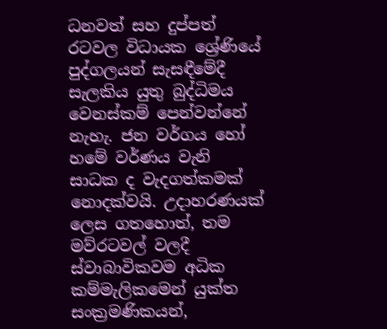ධනවත් සහ දුප්පත් රටවල විධායක ශ්‍රේණියේ පුද්ගලයන් සැසඳීමේදී සැලකිය යුතු බුද්ධිමය වෙනස්කම් පෙන්වන්නේ නැහැ. ජන වර්ගය හෝ හමේ වර්ණය වැනි සාධක ද වැදගත්කමක් නොදක්වයි. උදාහරණයක් ලෙස ගතහොත්, තම මව්රටවල් වලදී ස්වාබාවිකවම අධික කම්මැලිකමෙන් යුක්ත සංක්‍රමණිකයන්,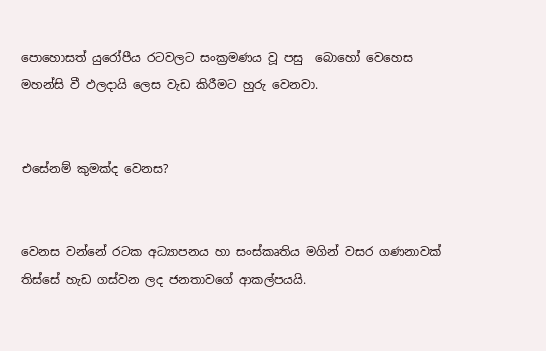පොහොසත් යුරෝපීය රටවලට සංක්‍රමණය වූ පසු  බොහෝ වෙහෙස මහන්සි වී ඵලදායි ලෙස වැඩ කිරීමට හුරු වෙනවා.


එසේනම් කුමක්ද වෙනස?


වෙනස වන්නේ රටක අධ්‍යාපනය හා සංස්කෘතිය මගින් වසර ගණනාවක් තිස්සේ හැඩ ගස්වන ලද ජනතාවගේ ආකල්පයයි.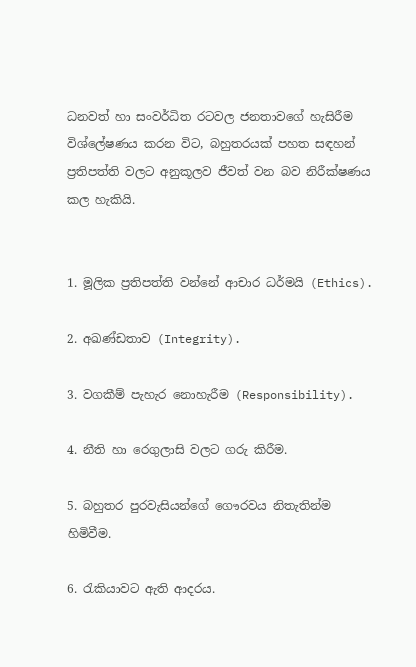ධනවත් හා සංවර්ධිත රටවල ජනතාවගේ හැසිරීම විශ්ලේෂණය කරන විට, බහුතරයක් පහත සඳහන් ප්‍රතිපත්ති වලට අනුකූලව ජීවත් වන බව නිරීක්ෂණය කල හැකියි.


1. මූලික ප්‍රතිපත්ති වන්නේ ආචාර ධර්මයි (Ethics).

2. අඛණ්ඩතාව (Integrity).

3. වගකීම් පැහැර නොහැරීම (Responsibility).

4. නීති හා රෙගුලාසි වලට ගරු කිරීම.

5. බහුතර පුරවැසියන්ගේ ගෞරවය නිතැතින්ම හිමිවීම.

6. රැකියාවට ඇති ආදරය.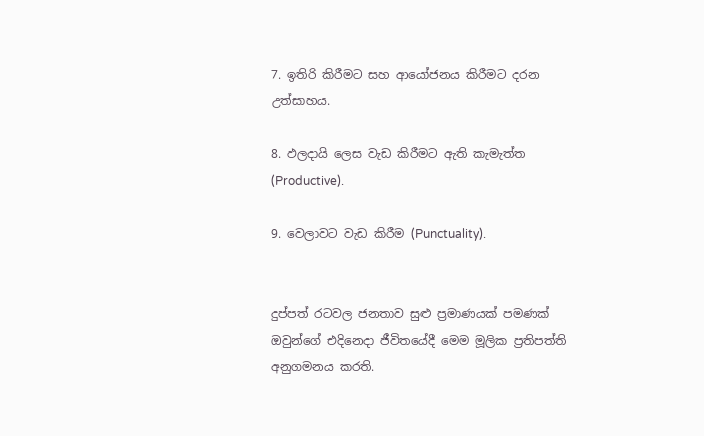7. ඉතිරි කිරීමට සහ ආයෝජනය කිරීමට දරන උත්සාහය.

8. ඵලදායි ලෙස වැඩ කිරීමට ඇති කැමැත්ත (Productive).

9. වෙලාවට වැඩ කිරීම (Punctuality).


දුප්පත් රටවල ජනතාව සුළු ප්‍රමාණයක් පමණක් ඔවුන්ගේ එදිනෙදා ජීවිතයේදී මෙම මූලික ප්‍රතිපත්ති අනුගමනය කරති.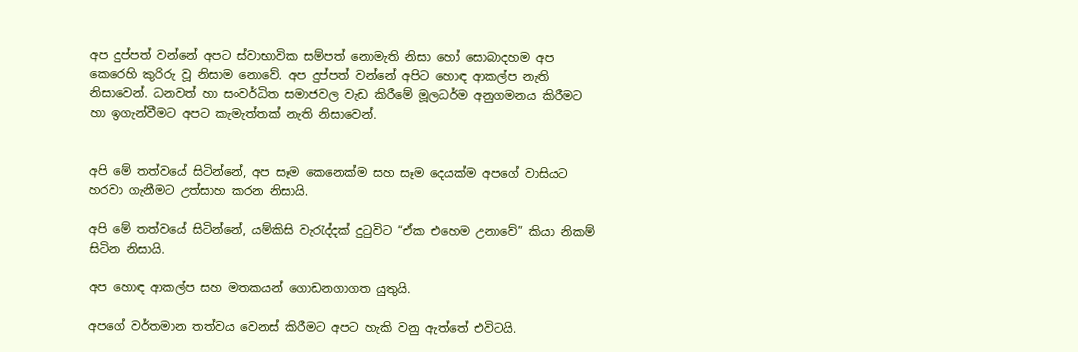අප දුප්පත් වන්නේ අපට ස්වාභාවික සම්පත් නොමැති නිසා හෝ සොබාදහම අප කෙරෙහි කුරිරු වූ නිසාම නොවේ. අප දුප්පත් වන්නේ අපිට හොඳ ආකල්ප නැති නිසාවෙන්. ධනවත් හා සංවර්ධිත සමාජවල වැඩ කිරීමේ මූලධර්ම අනුගමනය කිරීමට හා ඉගැන්වීමට අපට කැමැත්තක් නැති නිසාවෙන්.


අපි මේ තත්වයේ සිටින්නේ, අප සෑම කෙනෙක්ම සහ සෑම දෙයක්ම අපගේ වාසියට හරවා ගැනීමට උත්සාහ කරන නිසායි.

අපි මේ තත්වයේ සිටින්නේ, යම්කිසි වැරැද්දක් දුටුවිට “ඒක එහෙම උනාවේ” කියා නිකම් සිටින නිසායි.

අප හොඳ ආකල්ප සහ මතකයන් ගොඩනගාගත යුතුයි.

අපගේ වර්තමාන තත්වය වෙනස් කිරීමට අපට හැකි වනු ඇත්තේ එවිටයි.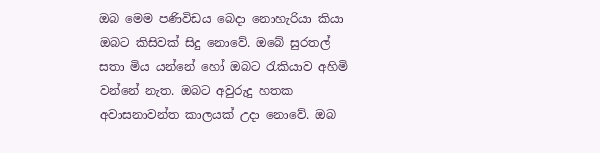ඔබ මෙම පණිවිඩය බෙදා නොහැරියා කියා ඔබට කිසිවක් සිදු නොවේ. ඔබේ සුරතල් සතා මිය යන්නේ හෝ ඔබට රැකියාව අහිමි වන්නේ නැත. ඔබට අවුරුදු හතක අවාසනාවන්ත කාලයක් උදා නොවේ. ඔබ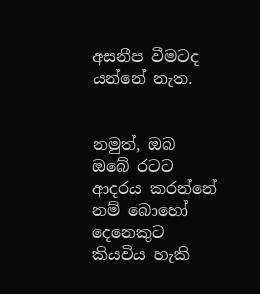අසනීප වීමටද යන්නේ නැත.


නමුත්, ඔබ ඔබේ රටට ආදරය කරන්නේ නම් බොහෝ දෙනෙකුට කියවිය හැකි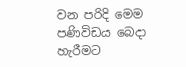වන පරිදි මෙම පණිවිඩය බෙදා හැරීමට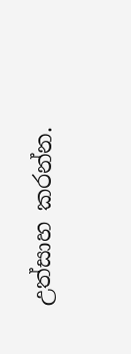උත්සාහ කරන්න.